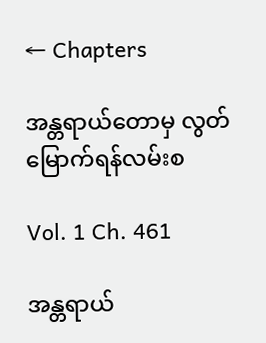← Chapters

အန္တရာယ်တောမှ လွတ်မြောက်ရန်လမ်းစ

Vol. 1 Ch. 461

အန္တရာယ်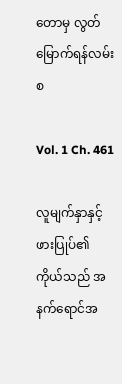တောမှ လွတ်မြောက်ရန်လမ်းစ

Vol. 1 Ch. 461

လူမျက်နှာနှင့်ဖားပြုပ်၏ ကိုယ်သည် အနက်ရောင်အ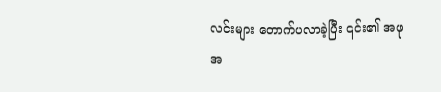လင်းများ တောက်ပလာခဲ့ပြီး ၎င်း၏ အဖုအ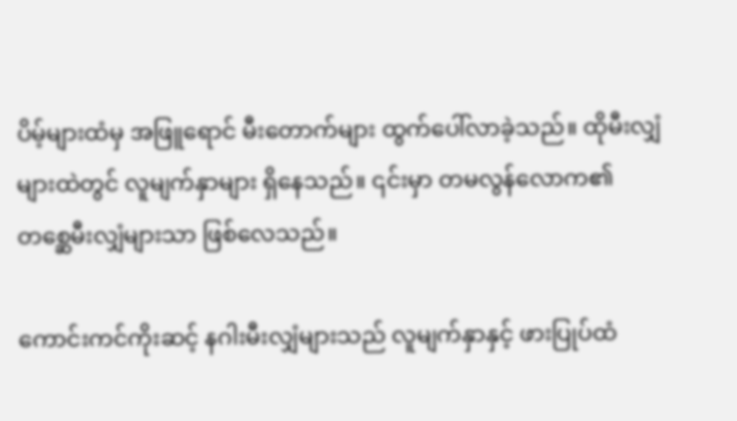ပိမ့်များထံမှ အဖြူရောင် မီးတောက်များ ထွက်ပေါ်လာခဲ့သည်။ ထိုမီးလျှံများထဲတွင် လူမျက်နှာများ ရှိနေသည်။ ၎င်းမှာ တမလွန်လောက၏ တစ္ဆေမီးလျှံများသာ ဖြစ်လေသည်။

ကောင်းကင်ကိုးဆင့် နဂါးမီးလျှံများသည် လူမျက်နှာနှင့် ဖားပြုပ်ထံ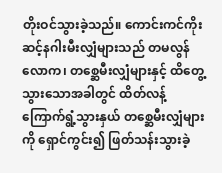တိုးဝင်သွားခဲ့သည်။ ကောင်းကင်ကိုးဆင့်နဂါးမီးလျှံများသည် တမလွန်လောက၊ တစ္ဆေမီးလျှံများနှင့် ထိတွေ့သွားသောအခါတွင် ထိတ်လန့်ကြောက်ရွံ့သွားနှယ် တစ္ဆေမီးလျှံများကို ရှောင်ကွင်း၍ ဖြတ်သန်းသွားခဲ့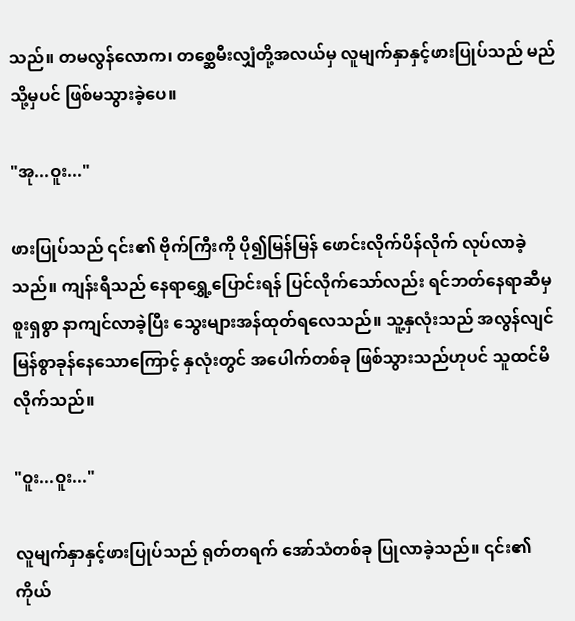သည်။ တမလွန်လောက၊ တစ္ဆေမီးလျှံတို့အလယ်မှ လူမျက်နှာနှင့်ဖားပြုပ်သည် မည်သို့မှပင် ဖြစ်မသွားခဲ့ပေ။

"အု...ဝူး..."

ဖားပြုပ်သည် ၎င်း၏ ဗိုက်ကြီးကို ပို၍မြန်မြန် ဖောင်းလိုက်ပိန်လိုက် လုပ်လာခဲ့သည်။ ကျန်းရီသည် နေရာရွှေ့ပြောင်းရန် ပြင်လိုက်သော်လည်း ရင်ဘတ်နေရာဆီမှ စူးရှစွာ နာကျင်လာခဲ့ပြီး သွေးများအန်ထုတ်ရလေသည်။ သူ့နှလုံးသည် အလွန်လျင်မြန်စွာခုန်နေသောကြောင့် နှလုံးတွင် အပေါက်တစ်ခု ဖြစ်သွားသည်ဟုပင် သူထင်မိလိုက်သည်။

"ဝူး...ဝူး..."

လူမျက်နှာနှင့်ဖားပြုပ်သည် ရုတ်တရက် အော်သံတစ်ခု ပြုလာခဲ့သည်။ ၎င်း၏ကိုယ်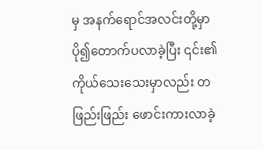မှ အနက်ရောင်အလင်းတို့မှာ ပို၍တောက်ပလာခဲ့ပြီး ၎င်း၏ ကိုယ်သေးသေးမှာလည်း တဖြည်းဖြည်း ဖောင်းကားလာခဲ့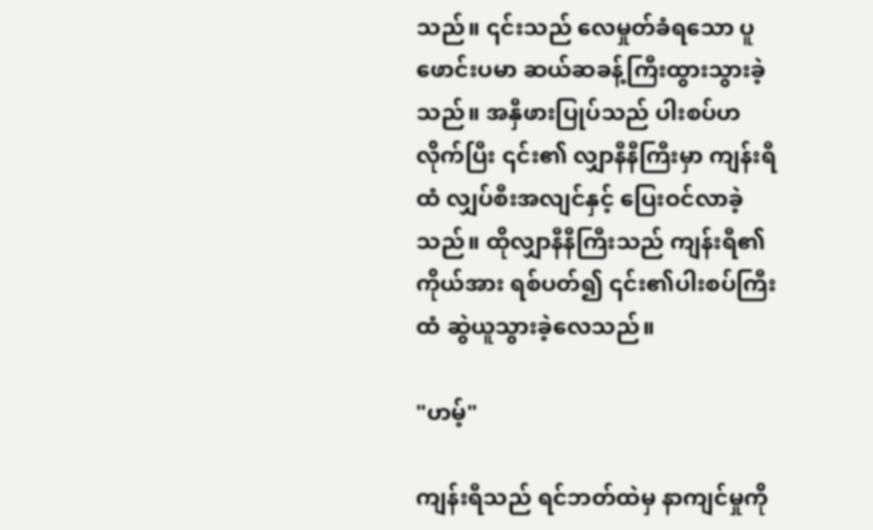သည်။ ၎င်းသည် လေမှုတ်ခံရသော ပူဖောင်းပမာ ဆယ်ဆခန့်ကြီးထွားသွားခဲ့သည်။ အနှီဖားပြုပ်သည် ပါးစပ်ဟလိုက်ပြီး ၎င်း၏ လျှာနီနီကြီးမှာ ကျန်းရီထံ လျှပ်စီးအလျင်နှင့် ပြေးဝင်လာခဲ့သည်။ ထိုလျှာနီနီကြီးသည် ကျန်းရီ၏ ကိုယ်အား ရစ်ပတ်၍ ၎င်း၏ပါးစပ်ကြီးထံ ဆွဲယူသွားခဲ့လေသည်။

"ဟမ့်"

ကျန်းရီသည် ရင်ဘတ်ထဲမှ နာကျင်မှုကို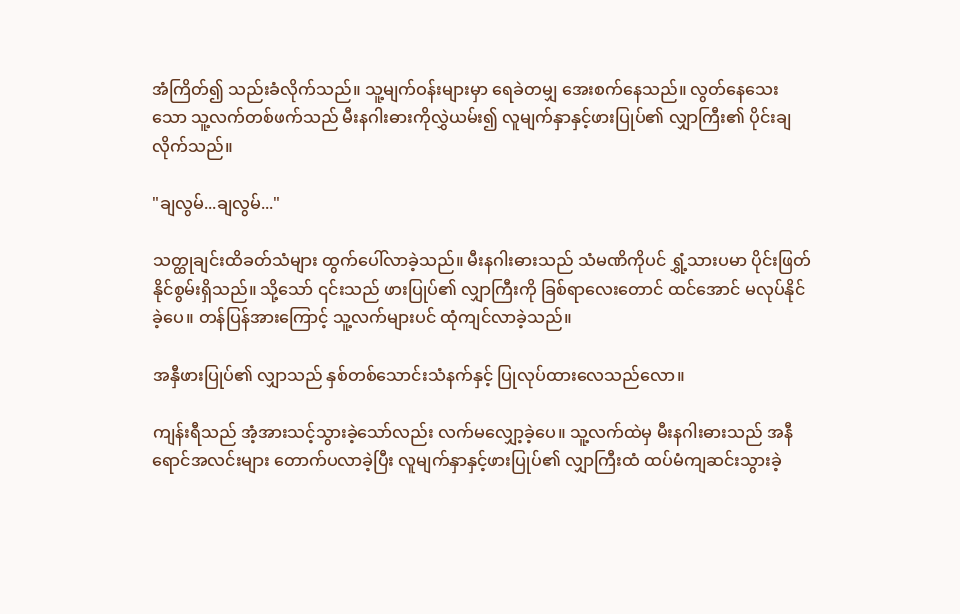အံကြိတ်၍ သည်းခံလိုက်သည်။ သူ့မျက်ဝန်းများမှာ ရေခဲတမျှ အေးစက်နေသည်။ လွတ်နေသေးသော သူ့လက်တစ်ဖက်သည် မီးနဂါးဓားကိုလွှဲယမ်း၍ လူမျက်နှာနှင့်ဖားပြုပ်၏ လျှာကြီး၏ ပိုင်းချလိုက်သည်။

"ချလွမ်...ချလွမ်..."

သတ္ထုချင်းထိခတ်သံများ ထွက်ပေါ်လာခဲ့သည်။ မီးနဂါးဓားသည် သံမဏိကိုပင် ရွှံ့သားပမာ ပိုင်းဖြတ်နိုင်စွမ်းရှိသည်။ သို့သော် ၎င်းသည် ဖားပြုပ်၏ လျှာကြီးကို ခြစ်ရာလေးတောင် ထင်အောင် မလုပ်နိုင်ခဲ့ပေ။ တန်ပြန်အားကြောင့် သူ့လက်များပင် ထုံကျင်လာခဲ့သည်။

အနှီဖားပြုပ်၏ လျှာသည် နှစ်တစ်သောင်းသံနက်နှင့် ပြုလုပ်ထားလေသည်လော။

ကျန်းရီသည် အံ့အားသင့်သွားခဲ့သော်လည်း လက်မလျှော့ခဲ့ပေ။ သူ့လက်ထဲမှ မီးနဂါးဓားသည် အနီရောင်အလင်းများ တောက်ပလာခဲ့ပြီး လူမျက်နှာနှင့်ဖားပြုပ်၏ လျှာကြီးထံ ထပ်မံကျဆင်းသွားခဲ့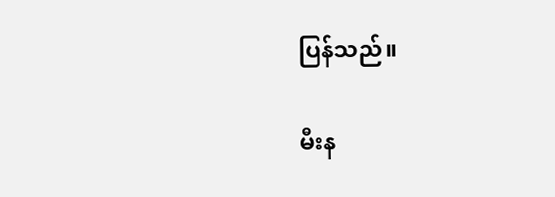ပြန်သည်။

မီးန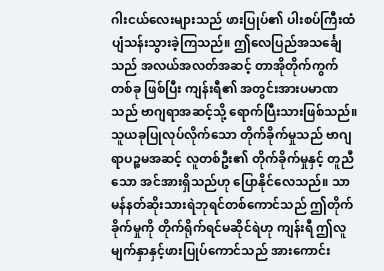ဂါးငယ်လေးများသည် ဖားပြုပ်၏ ပါးစပ်ကြီးထံ ပျံသန်းသွားခဲ့ကြသည်။ ဤလေပြည်အသင်္ချေသည် အလယ်အလတ်အဆင့် တာအိုတိုက်ကွက်တစ်ခု ဖြစ်ပြီး ကျန်းရီ၏ အတွင်းအားပမာဏသည် ဗာဂျရာအဆင့်သို့ ရောက်ပြီးသားဖြစ်သည်။ သူယခုပြုလုပ်လိုက်သော တိုက်ခိုက်မှုသည် ဗာဂျရာပဉ္စမအဆင့် လူတစ်ဦး၏ တိုက်ခိုက်မှုနှင့် တူညီသော အင်အားရှိသည်ဟု ပြောနိုင်လေသည်။ သာမန်နတ်ဆိုးသားရဲဘုရင်တစ်ကောင်သည် ဤတိုက်ခိုက်မှုကို တိုက်ရိုက်ရင်မဆိုင်ရဲဟု ကျန်းရီ ဤလူမျက်နှာနှင့်ဖားပြုပ်ကောင်သည် အားကောင်း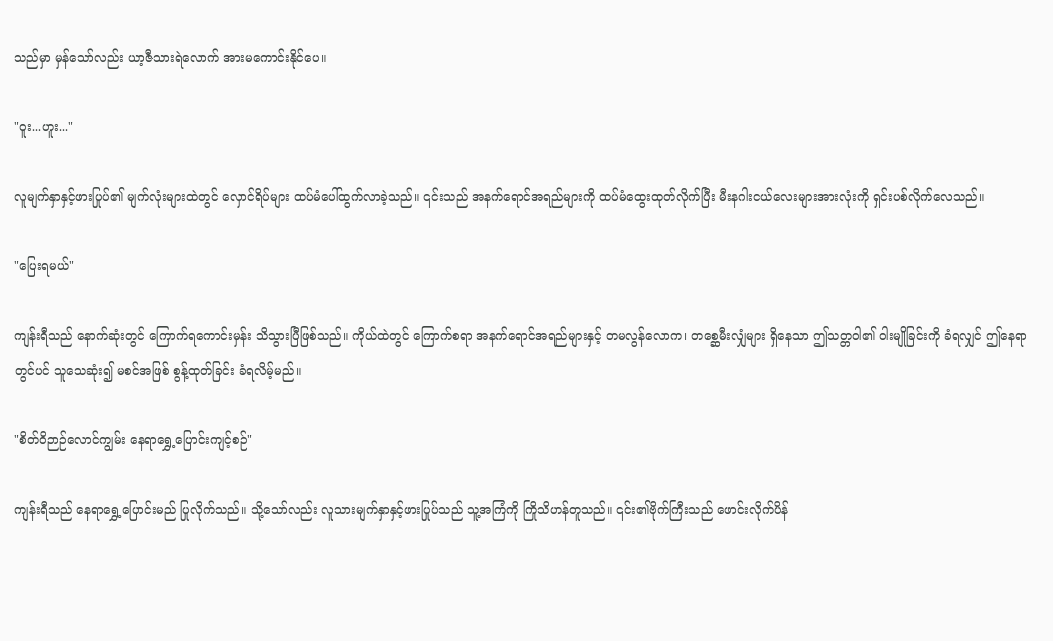သည်မှာ မှန်သော်လည်း ယာ့ဇီသားရဲလောက် အားမကောင်းနိုင်ပေ။

"ဝူး...ဟူး..."

လူမျက်နှာနှင့်ဖားပြုပ်၏ မျက်လုံးများထဲတွင် လှောင်ရိပ်များ ထပ်မံပေါ်ထွက်လာခဲ့သည်။ ၎င်းသည် အနက်ရောင်အရည်များကို ထပ်မံထွေးထုတ်လိုက်ပြီး မီးနဂါးငယ်လေးများအားလုံးကို ရှင်းပစ်လိုက်လေသည်။

"ပြေးရမယ်"

ကျန်းရီသည် နောက်ဆုံးတွင် ကြောက်ရကောင်းမှန်း သိသွားပြီဖြစ်သည်။ ကိုယ်ထဲတွင် ကြောက်စရာ အနက်ရောင်အရည်များနှင့် တမလွန်လောက၊ တစ္ဆေမီးလျှံများ ရှိနေသာ ဤသတ္တဝါ၏ ဝါးမျိုခြင်းကို ခံရလျှင် ဤနေရာတွင်ပင် သူသေဆုံး၍ မစင်အဖြစ် စွန့်ထုတ်ခြင်း ခံရလိမ့်မည်။

"စိတ်ဝိဉာဉ်လောင်ကျွမ်း နေရာရွှေ့ပြောင်းကျင့်စဉ်"

ကျန်းရီသည် နေရာရွှေ့ပြောင်းမည် ပြုလိုက်သည်။ သို့သော်လည်း လူသားမျက်နှာနှင့်ဖားပြုပ်သည် သူ့အကြံကို ကြိုသိဟန်တူသည်။ ၎င်း၏ဗိုက်ကြီးသည် ဖောင်းလိုက်ပိန်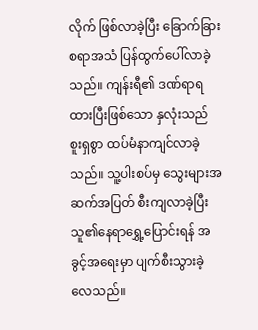လိုက် ဖြစ်လာခဲ့ပြီး ခြောက်ခြားစရာအသံ ပြန်ထွက်ပေါ်လာခဲ့သည်။ ကျန်းရီ၏ ဒဏ်ရာရထားပြီးဖြစ်သော နှလုံးသည် စူးရှစွာ ထပ်မံနာကျင်လာခဲ့သည်။ သူ့ပါးစပ်မှ သွေးများအဆက်အပြတ် စီးကျလာခဲ့ပြီး သူ၏နေရာရွှေ့ပြောင်းရန် အခွင့်အရေးမှာ ပျက်စီးသွားခဲ့လေသည်။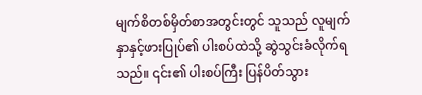မျက်စိတစ်မှိတ်စာအတွင်းတွင် သူသည် လူမျက်နှာနှင့်ဖားပြုပ်၏ ပါးစပ်ထဲသို့ ဆွဲသွင်းခံလိုက်ရသည်။ ၎င်း၏ ပါးစပ်ကြီး ပြန်ပိတ်သွား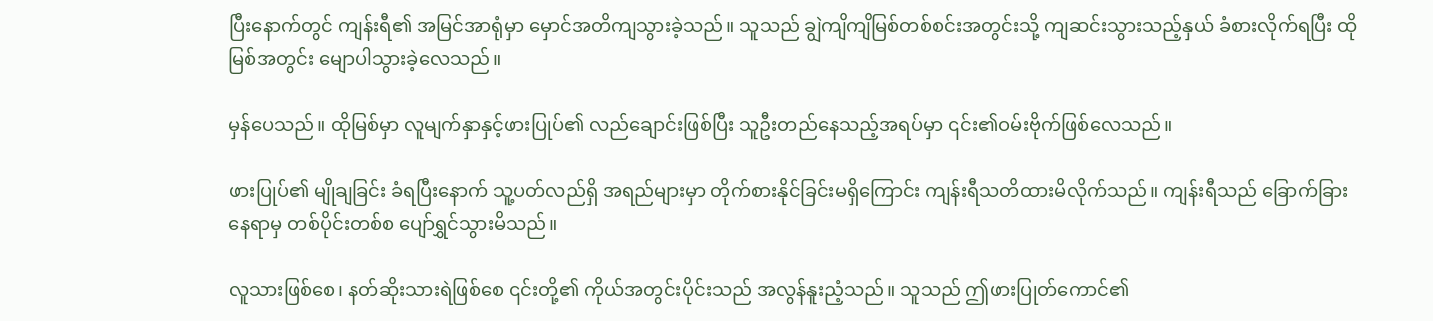ပြီးနောက်တွင် ကျန်းရီ၏ အမြင်အာရုံမှာ မှောင်အတိကျသွားခဲ့သည်။ သူသည် ချွဲကျိကျိမြစ်တစ်စင်းအတွင်းသို့ ကျဆင်းသွားသည့်နှယ် ခံစားလိုက်ရပြီး ထိုမြစ်အတွင်း မျောပါသွားခဲ့လေသည်။

မှန်ပေသည်။ ထိုမြစ်မှာ လူမျက်နှာနှင့်ဖားပြုပ်၏ လည်ချောင်းဖြစ်ပြီး သူဦးတည်နေသည့်အရပ်မှာ ၎င်း၏ဝမ်းဗိုက်ဖြစ်လေသည်။

ဖားပြုပ်၏ မျိုချခြင်း ခံရပြီးနောက် သူ့ပတ်လည်ရှိ အရည်များမှာ တိုက်စားနိုင်ခြင်းမရှိကြောင်း ကျန်းရီသတိထားမိလိုက်သည်။ ကျန်းရီသည် ခြောက်ခြားနေရာမှ တစ်ပိုင်းတစ်စ ပျော်ရွှင်သွားမိသည်။

လူသားဖြစ်စေ၊ နတ်ဆိုးသားရဲဖြစ်စေ ၎င်းတို့၏ ကိုယ်အတွင်းပိုင်းသည် အလွန်နူးညံ့သည်။ သူသည် ဤဖားပြုတ်ကောင်၏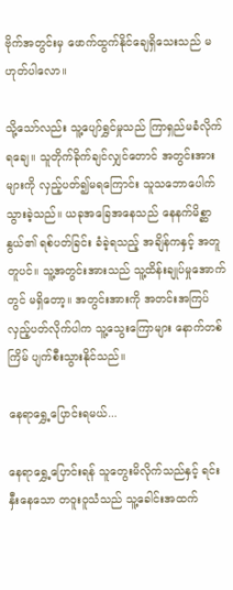ဗိုက်အတွင်းမှ ဖောက်ထွက်နိုင်ချေရှိသေးသည် မဟုတ်ပါလော။

သို့သော်လည်း သူ့ပျော်ရွှင်မှုသည် ကြာရှည်မခံလိုက်ရချေ။ သူတိုက်ခိုက်ချင်လျှင်တောင် အတွင်းအားများကို လှည့်ပတ်၍မရကြောင်း သူသဘောပေါက်သွားခဲ့သည်။ ယခုအခြေအနေသည် နေနက်မိစ္ဆာနွယ်၏ ရစ်ပတ်ခြင်း ခံခဲ့ရသည့် အချိန်ကနှင့် အတူတူပင်။ သူ့အတွင်းအားသည် သူ့ထိန်းချုပ်မှုအောက်တွင် မရှိတော့။ အတွင်းအားကို အတင်းအကြပ် လှည့်ပတ်လိုက်ပါက သူ့သွေးကြောများ နောက်တစ်ကြိမ် ပျက်စီးသွားနိုင်သည်။

နေရာရွှေ့ပြောင်းရမယ်...

နေရာရွှေ့ပြောင်းရန် သူတွေးမိလိုက်သည်နှင့် ရင်းနှီးနေသော တဝူးဝူသံသည် သူ့ခေါင်းအထက်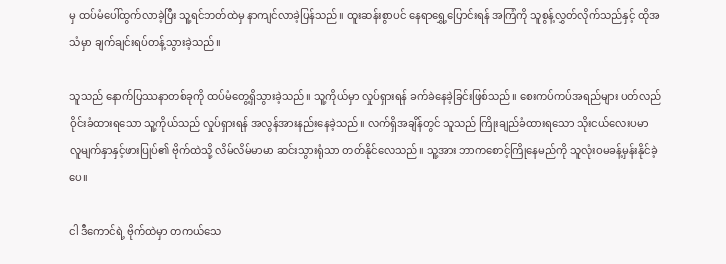မှ ထပ်မံပေါ်ထွက်လာခဲ့ပြီး သူ့ရင်ဘတ်ထဲမှ နာကျင်လာခဲ့ပြန်သည်။ ထူးဆန်းစွာပင် နေရာရွှေ့ပြောင်းရန် အကြံကို သူစွန့်လွှတ်လိုက်သည်နှင့် ထိုအသံမှာ ချက်ချင်းရပ်တန့်သွားခဲ့သည်။

သူသည် နောက်ပြဿနာတစ်ခုကို ထပ်မံတွေ့ရှိသွားခဲ့သည်။ သူ့ကိုယ်မှာ လှုပ်ရှားရန် ခက်ခဲနေခဲ့ခြင်းဖြစ်သည်။ စေးကပ်ကပ်အရည်များ ပတ်လည်ဝိုင်းခံထားရသော သူ့ကိုယ်သည် လှုပ်ရှားရန် အလွန်အားနည်းနေခဲ့သည်။ လက်ရှိအချိန်တွင် သူသည် ကြိုးချည်ခံထားရသော သိုးငယ်လေးပမာ လူမျက်နှာနှင့်ဖားပြုပ်၏ ဗိုက်ထဲသို့ လိမ်လိမ်မာမာ ဆင်းသွားရုံသာ တတ်နိုင်လေသည်။ သူ့အား ဘာကစောင့်ကြိုနေမည်ကို သူလုံးဝမခန့်မှန်းနိုင်ခဲ့ပေ။

ငါ ဒီကောင်ရဲ့ ဗိုက်ထဲမှာ တကယ်သေ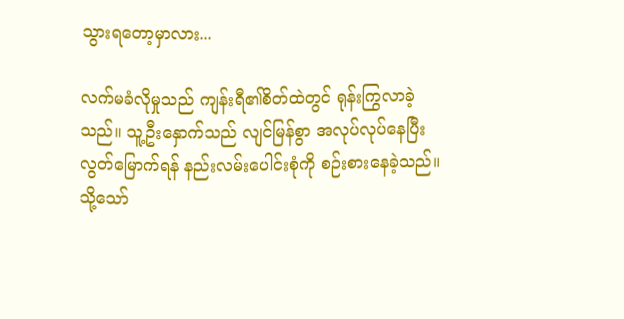သွားရတော့မှာလား...

လက်မခံလိုမှုသည် ကျန်းရီ၏စိတ်ထဲတွင် ရုန်းကြွလာခဲ့သည်။ သူ့ဦးနှောက်သည် လျင်မြန်စွာ အလုပ်လုပ်နေပြီး လွတ်မြောက်ရန် နည်းလမ်းပေါင်းစုံကို စဉ်းစားနေခဲ့သည်။ သို့သော်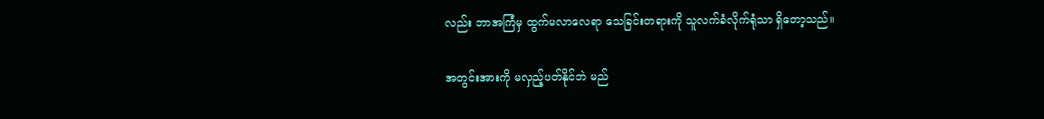လည်း ဘာအကြံမှ ထွက်မလာလေရာ သေခြင်းတရားကို သူလက်ခံလိုက်ရုံသာ ရှိတော့သည်။

အတွင်းအားကို မလှည့်ပတ်နိုင်ဘဲ မည်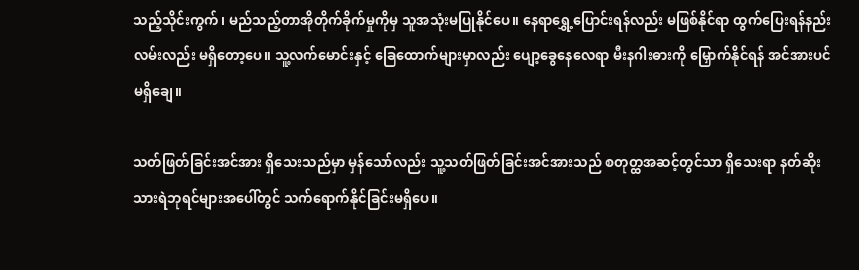သည့်သိုင်းကွက်၊ မည်သည့်တာအိုတိုက်ခိုက်မှုကိုမှ သူအသုံးမပြုနိုင်ပေ။ နေရာရွှေ့ပြောင်းရန်လည်း မဖြစ်နိုင်ရာ ထွက်ပြေးရန်နည်းလမ်းလည်း မရှိတော့ပေ။ သူ့လက်မောင်းနှင့် ခြေထောက်များမှာလည်း ပျော့ခွေနေလေရာ မီးနဂါးဓားကို မြှောက်နိုင်ရန် အင်အားပင်မရှိချေ။

သတ်ဖြတ်ခြင်းအင်အား ရှိသေးသည်မှာ မှန်သော်လည်း သူ့သတ်ဖြတ်ခြင်းအင်အားသည် စတုတ္ထအဆင့်တွင်သာ ရှိသေးရာ နတ်ဆိုးသားရဲဘုရင်များအပေါ်တွင် သက်ရောက်နိုင်ခြင်းမရှိပေ။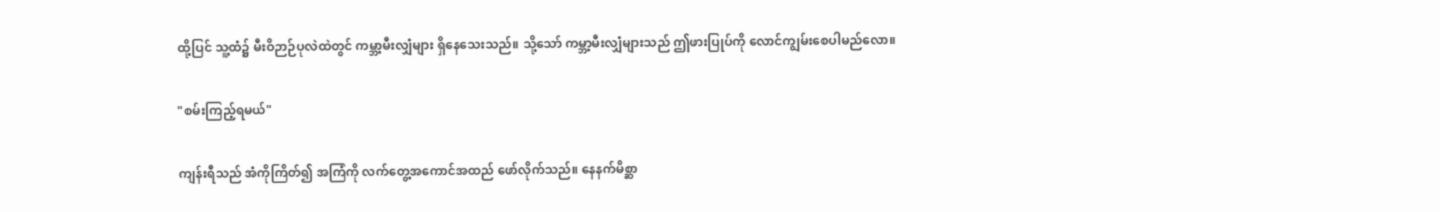ထို့ပြင် သူ့ထံ၌ မီးဝိဉာဉ်ပုလဲထဲတွင် ကမ္ဘာ့မီးလျှံများ ရှိနေသေးသည်။ သို့သော် ကမ္ဘာ့မီးလျှံများသည် ဤဖားပြုပ်ကို လောင်ကျွမ်းစေပါမည်လော။

"စမ်းကြည့်ရမယ်"

ကျန်းရီသည် အံကိုကြိတ်၍ အကြံကို လက်တွေ့အကောင်အထည် ဖော်လိုက်သည်။ နေနက်မိစ္ဆာ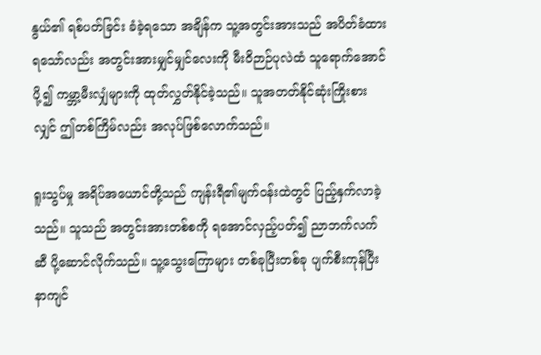နွယ်၏ ရစ်ပတ်ခြင်း ခံခဲ့ရသော အချိန်က သူ့အတွင်းအားသည် အပိတ်ခံထားရသော်လည်း အတွင်းအားမျှင်မျှင်လေးကို မီးဝိဉာဉ်ပုလဲထံ သူရောက်အောင်ပို့၍ ကမ္ဘာ့မီးလျှံများကို ထုတ်လွှတ်နိုင်ခဲ့သည်။ သူအတတ်နိုင်ဆုံးကြိုးစားလျှင် ဤတစ်ကြိမ်လည်း အလုပ်ဖြစ်လောက်သည်။

ရူးသွပ်မှု အရိပ်အယောင်တို့သည် ကျန်းရီ၏မျက်ဝန်းထဲတွင် ပြည့်နှက်လာခဲ့သည်။ သူသည် အတွင်းအားတစ်စကို ရအောင်လှည့်ပတ်၍ ညာဘက်လက်ဆီ ပို့ဆောင်လိုက်သည်။ သူ့သွေးကြောများ တစ်ခုပြီးတစ်ခု ပျက်စီးကုန်ပြီး နာကျင်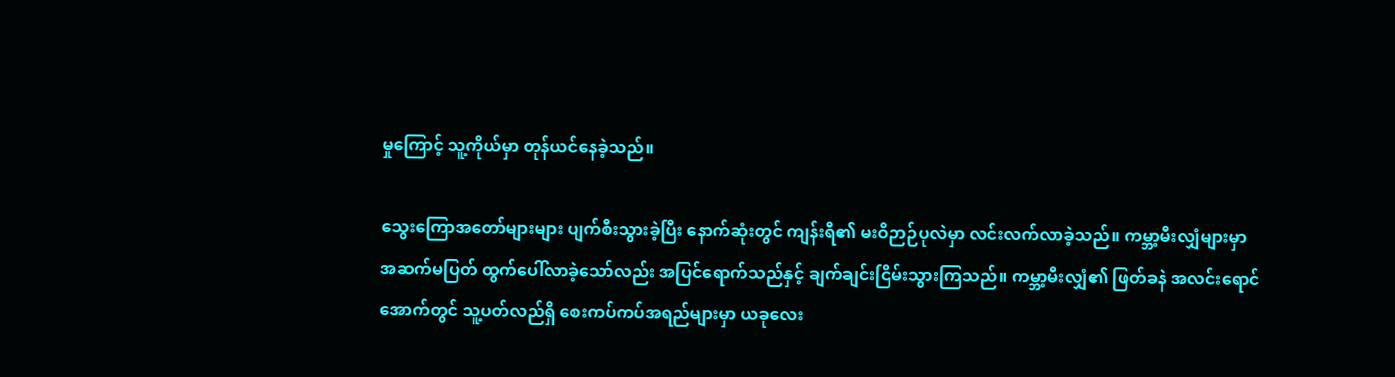မှုကြောင့် သူ့ကိုယ်မှာ တုန်ယင်နေခဲ့သည်။

သွေးကြောအတော်များများ ပျက်စီးသွားခဲ့ပြီး နောက်ဆုံးတွင် ကျန်းရီ၏ မးဝိဉာဉ်ပုလဲမှာ လင်းလက်လာခဲ့သည်။ ကမ္ဘာ့မီးလျှံများမှာ အဆက်မပြတ် ထွက်ပေါ်လာခဲ့သော်လည်း အပြင်ရောက်သည်နှင့် ချက်ချင်းငြိမ်းသွားကြသည်။ ကမ္ဘာ့မီးလျှံ၏ ဖြတ်ခနဲ အလင်းရောင်အောက်တွင် သူ့ပတ်လည်ရှိ စေးကပ်ကပ်အရည်များမှာ ယခုလေး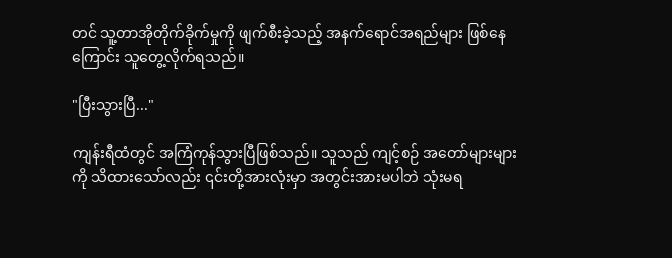တင် သူ့တာအိုတိုက်ခိုက်မှုကို ဖျက်စီးခဲ့သည့် အနက်ရောင်အရည်များ ဖြစ်နေကြောင်း သူတွေ့လိုက်ရသည်။

"ပြီးသွားပြီ..."

ကျန်းရီထံတွင် အကြံကုန်သွားပြီဖြစ်သည်။ သူသည် ကျင့်စဉ် အတော်များများကို သိထားသော်လည်း ၎င်းတို့အားလုံးမှာ အတွင်းအားမပါဘဲ သုံးမရ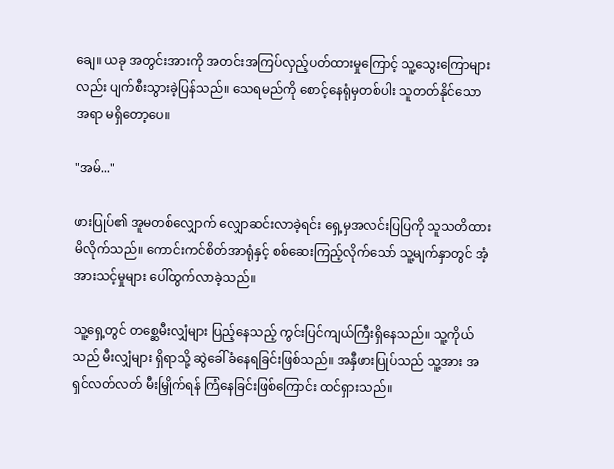ချေ။ ယခု အတွင်းအားကို အတင်းအကြပ်လှည့်ပတ်ထားမှုကြောင့် သူ့သွေးကြောများလည်း ပျက်စီးသွားခဲ့ပြန်သည်။ သေရမည်ကို စောင့်နေရုံမှတစ်ပါး သူတတ်နိုင်သောအရာ မရှိတော့ပေ။

"အမ်..."

ဖားပြုပ်၏ အူမတစ်လျှောက် လျှောဆင်းလာခဲ့ရင်း ရှေ့မှအလင်းပြပြကို သူသတိထားမိလိုက်သည်။ ကောင်းကင်စိတ်အာရုံနှင့် စစ်ဆေးကြည့်လိုက်သော် သူ့မျက်နှာတွင် အံ့အားသင့်မှုများ ပေါ်ထွက်လာခဲ့သည်။

သူ့ရှေ့တွင် တစ္ဆေမီးလျှံများ ပြည့်နေသည့် ကွင်းပြင်ကျယ်ကြီးရှိနေသည်။ သူ့ကိုယ်သည် မီးလျှံများ ရှိရာသို့ ဆွဲခေါ်ခံနေရခြင်းဖြစ်သည်။ အနှီဖားပြုပ်သည် သူ့အား အရှင်လတ်လတ် မီးမြှိုက်ရန် ကြံနေခြင်းဖြစ်ကြောင်း ထင်ရှားသည်။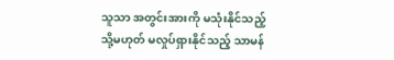သူသာ အတွင်းအားကို မသုံးနိုင်သည့် သို့မဟုတ် မလှုပ်ရှားနိုင်သည့် သာမန်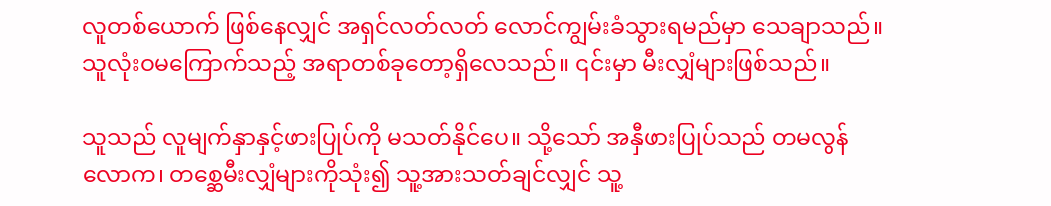လူတစ်ယောက် ဖြစ်နေလျှင် အရှင်လတ်လတ် လောင်ကျွမ်းခံသွားရမည်မှာ သေချာသည်။ သူလုံးဝမကြောက်သည့် အရာတစ်ခုတော့ရှိလေသည်။ ၎င်းမှာ မီးလျှံများဖြစ်သည်။

သူသည် လူမျက်နှာနှင့်ဖားပြုပ်ကို မသတ်နိုင်ပေ။ သို့သော် အနှီဖားပြုပ်သည် တမလွန်လောက၊ တစ္ဆေမီးလျှံများကိုသုံး၍ သူ့အားသတ်ချင်လျှင် သူ့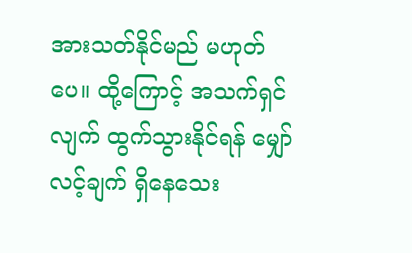အားသတ်နိုင်မည် မဟုတ်ပေ။ ထို့ကြောင့် အသက်ရှင်လျက် ထွက်သွားနိုင်ရန် မျှော်လင့်ချက် ရှိနေသေး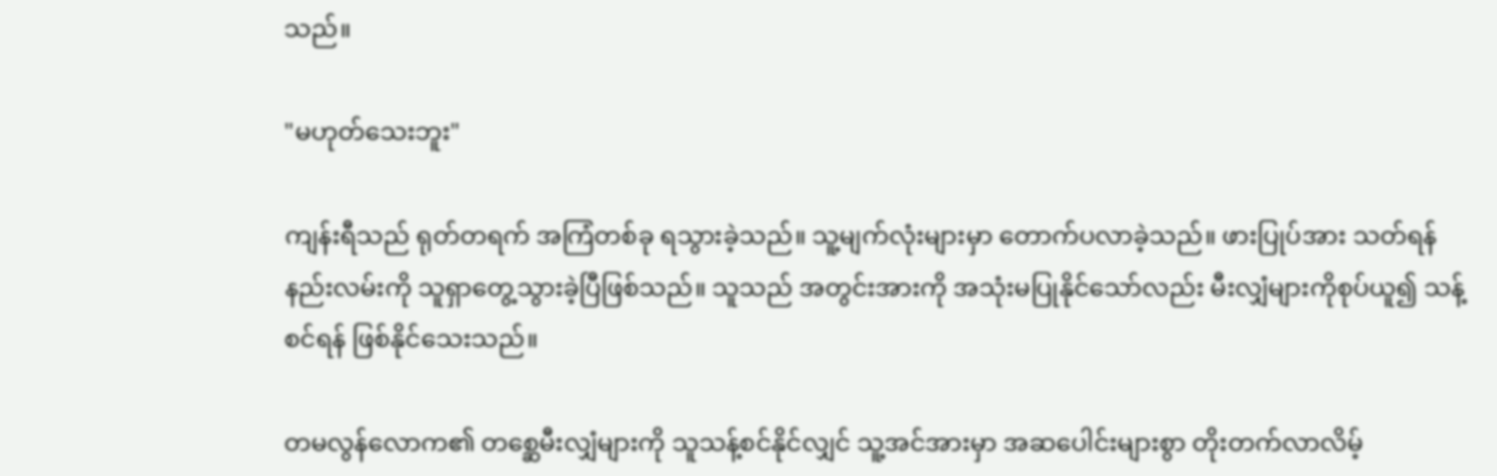သည်။

"မဟုတ်သေးဘူး"

ကျန်းရီသည် ရုတ်တရက် အကြံတစ်ခု ရသွားခဲ့သည်။ သူ့မျက်လုံးများမှာ တောက်ပလာခဲ့သည်။ ဖားပြုပ်အား သတ်ရန်နည်းလမ်းကို သူရှာတွေ့သွားခဲ့ပြီဖြစ်သည်။ သူသည် အတွင်းအားကို အသုံးမပြုနိုင်သော်လည်း မီးလျှံများကိုစုပ်ယူ၍ သန့်စင်ရန် ဖြစ်နိုင်သေးသည်။

တမလွန်လောက၏ တစ္ဆေမီးလျှံများကို သူသန့်စင်နိုင်လျှင် သူ့အင်အားမှာ အဆပေါင်းများစွာ တိုးတက်လာလိမ့်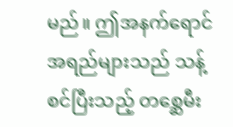မည်။ ဤအနက်ရောင်အရည်များသည် သန့်စင်ပြီးသည့် တစ္ဆေမီး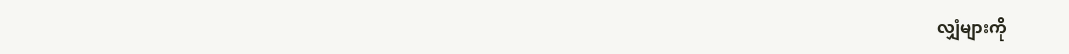လျှံများကို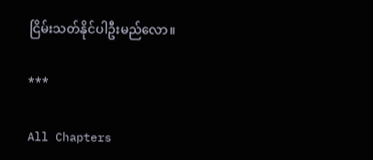ငြိမ်းသတ်နိုင်ပါဦးမည်လော။

***

All Chapters